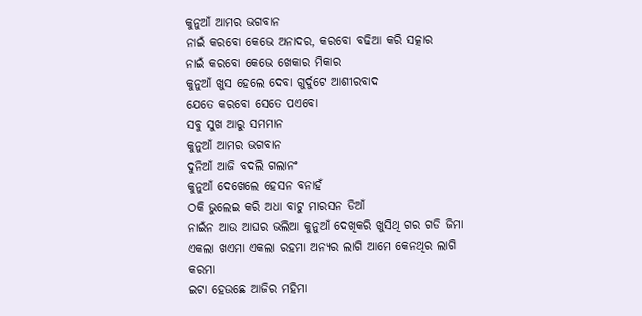କୁନୁଆଁ ଆମର ଭଗବାନ
ନାଇଁ କରବୋ କେଭେ ଅନାଦର, କରବୋ ବଢିଆ କରି ସତ୍କାର
ନାଇଁ କରବୋ କେଭେ ଖେକାର ମିକାର
କୁନୁଆଁ ଖୁସ ହେଲେ ଦେବା ଗୁର୍ଦୁଟେ ଆଶୀରବାଦ
ଯେତେ କରବୋ ସେତେ ପଏବୋ
ସବୁ ସୁଖ ଆରୁ ସମମାନ
କୁନୁଆଁ ଆମର ଭଗବାନ
ଦୁନିଆଁ ଆଜି ବଦଲି ଗଲାନଂ
କୁନୁଆଁ ଦେଖେଲେ ହେସନ ବନାହଁ
ଠକି ଭୁଲେଇ କରି ଅଧା ବାଟୁ ମାରସନ ଡିଆଁ
ନାଇଁନ ଆଉ ଆଘର ଭଲିଆ କୁନୁଆଁ ଦେଖିକରି ଖୁସିଥି ଗର ଗଡି ଜିମା
ଏକଲା ଖଏମା ଏକଲା ରହମା ଅନ୍ୟର ଲାଗି ଆମେ କେନଥିର ଲାଗି କରମା
ଇଟା ହେଉଛେ ଆଜିର ମହିମା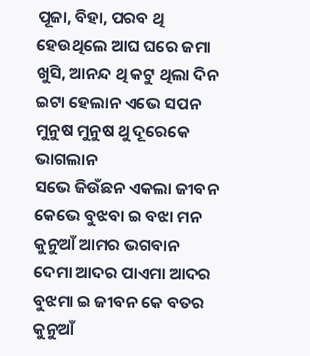ପୂଜା, ବିହା, ପରବ ଥି ହେଉଥିଲେ ଆଘ ଘରେ ଜମା
ଖୁସି, ଆନନ୍ଦ ଥି କଟୁ ଥିଲା ଦିନ
ଇଟା ହେଲାନ ଏଭେ ସପନ
ମୁନୁଷ ମୁନୁଷ ଥୁ ଦୂରେକେ ଭାଗଲାନ
ସଭେ ଜିଉଁଛନ ଏକଲା ଜୀବନ
କେଭେ ବୁଝବା ଇ ବଝା ମନ
କୁନୁଆଁ ଆମର ଭଗବାନ
ଦେମା ଆଦର ପାଏମା ଆଦର
ବୁଝମା ଇ ଜୀବନ କେ ବତର
କୁନୁଆଁ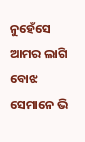ନୁହେଁସେ ଆମର ଲାଗି ବୋଝ
ସେମାନେ ଭି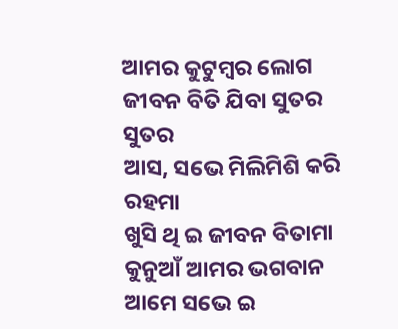ଆମର କୁଟୁମ୍ବର ଲୋଗ
ଜୀବନ ବିତି ଯିବା ସୁତର ସୁତର
ଆସ, ସଭେ ମିଲିମିଶି କରି ରହମା
ଖୁସି ଥି ଇ ଜୀବନ ବିତାମା
କୁନୁଆଁ ଆମର ଭଗବାନ
ଆମେ ସଭେ ଇ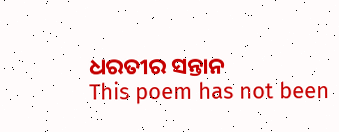ଧରତୀର ସନ୍ତାନ
This poem has not been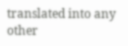translated into any other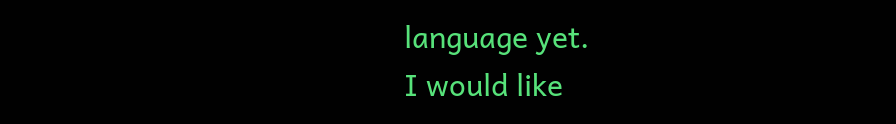language yet.
I would like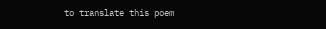to translate this poem